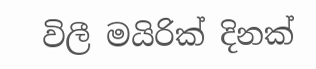විලී මයිරික් දිනක්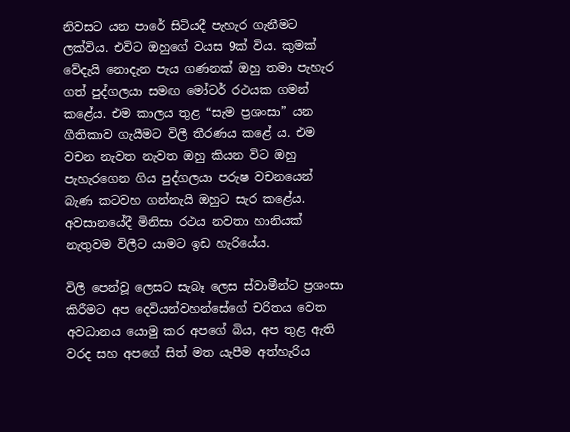නිවසට යන පාරේ සිටියදී පැහැර ගැනීමට ලක්විය. එවිට ඔහුගේ වයස 9ක් විය. කුමක් වේදැයි නොදැන පැය ගණනක් ඔහු තමා පැහැර ගත් පුද්ගලයා සමඟ මෝටර් රථයක ගමන් කළේය. එම කාලය තුළ “සැම ප්‍රශංසා” යන ගීතිකාව ගැයීමට විලී තීරණය කළේ ය. එම වචන නැවත නැවත ඔහු කියන විට ඔහු පැහැරගෙන ගිය පුද්ගලයා පරුෂ වචනයෙන් බැණ කටවහ ගන්නැයි ඔහුට සැර කළේය. අවසානයේදී මිනිසා රථය නවතා හානියක් නැතුවම විලීට යාමට ඉඩ හැරියේය.

විලී පෙන්වූ ලෙසට සැබෑ ලෙස ස්වාමීන්ට ප්‍රශංසා කිරීමට අප දෙවියන්වහන්සේගේ චරිතය වෙත අවධානය යොමු කර අපගේ බිය, අප තුළ ඇති වරද සහ අපගේ සිත් මත යැපීම අත්හැරිය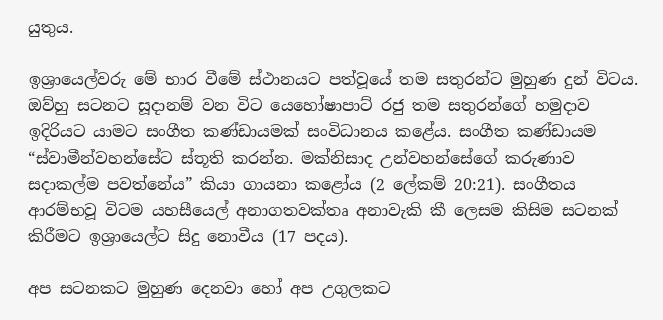යුතුය.

ඉශ්‍රායෙල්වරු මේ භාර වීමේ ස්ථානයට පත්වූයේ තම සතුරන්ට මුහුණ දුන් විටය. ඔව්හු සටනට සූදානම් වන විට යෙහෝෂාපාට් රජු තම සතුරන්ගේ හමුදාව ඉදිරියට යාමට සංගීත කණ්ඩායමක් සංවිධානය කළේය. සංගීත කණ්ඩායම “ස්වාමීන්වහන්සේට ස්තූති කරන්න. මක්නිසාද උන්වහන්සේගේ කරුණාව සදාකල්ම පවත්නේය” කියා ගායනා කළෝය (2 ලේකම් 20:21). සංගීතය ආරම්භවූ විටම යහසීයෙල් අනාගතවක්තෘ අනාවැකි කී ලෙසම කිසිම සටනක් කිරීමට ඉශ්‍රායෙල්ට සිදු නොවීය (17 පදය).

අප සටනකට මුහුණ දෙනවා හෝ අප උගුලකට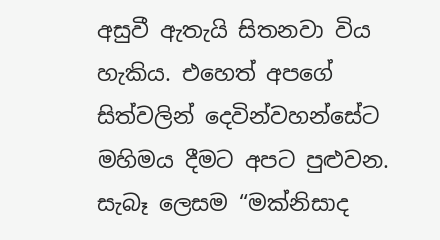අසුවී ඇතැයි සිතනවා විය හැකිය. එහෙත් අපගේ සිත්වලින් දෙවින්වහන්සේට මහිමය දීමට අපට පුළුවන. සැබෑ ලෙසම “මක්නිසාද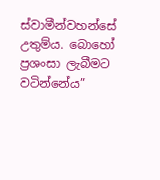ස්වාමීන්වහන්සේ උතුම්ය. බොහෝ ප්‍රශංසා ලැබීමට වටින්නේය”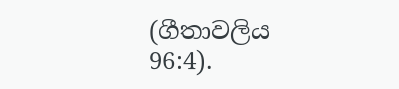(ගීතාවලිය 96:4).